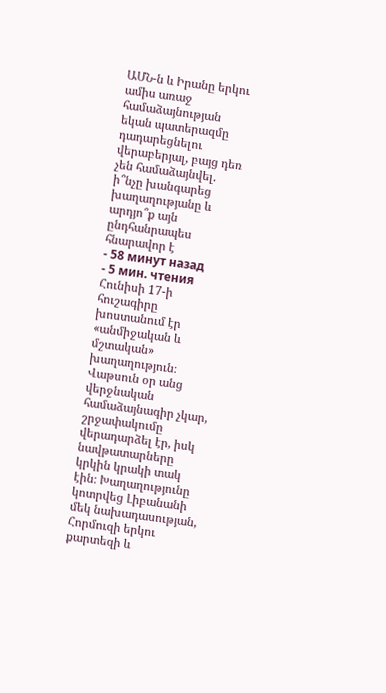ԱՄՆ-ն և Իրանը երկու ամիս առաջ համաձայնության եկան պատերազմը դադարեցնելու վերաբերյալ, բայց դեռ չեն համաձայնվել. ի՞նչը խանգարեց խաղաղությանը և արդյո՞ք այն ընդհանրապես հնարավոր է
- 58 минут назад
- 5 мин. чтения
Հունիսի 17-ի հուշագիրը խոստանում էր «անմիջական և մշտական» խաղաղություն։ Վաթսուն օր անց վերջնական համաձայնագիր չկար, շրջափակումը վերադարձել էր, իսկ նավթատարները կրկին կրակի տակ էին։ Խաղաղությունը կոտրվեց Լիբանանի մեկ նախադասության, Հորմուզի երկու քարտեզի և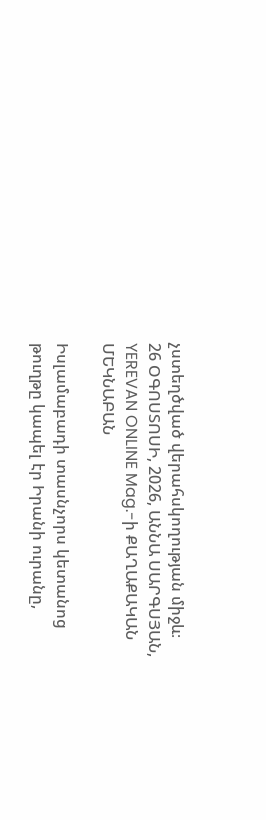չստեղծված վերահսկողության միջև։
26 ՕԳՈՍՏՈՍԻ, 2026, ԱՆՆԱ ՍԱՐԳՍՅԱՆ, YEREVAN ONLINE Mag.-ի ՔԱՂԱՔԱԿԱՆ ՄԵԿՆԱԲԱՆ

Իսլամաբադի տասնչորս կետանոց թուղթը կապել էր Իրանի ուրանը,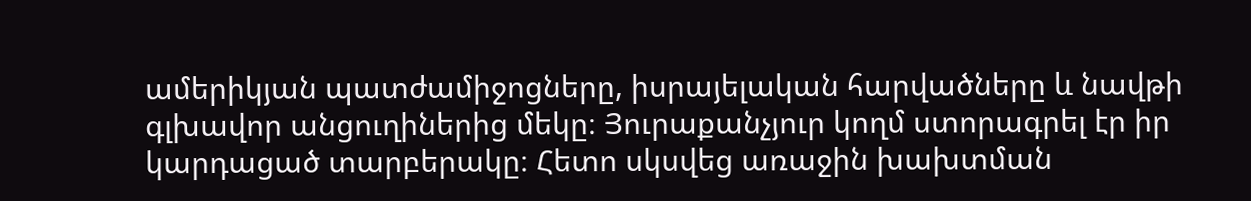ամերիկյան պատժամիջոցները, իսրայելական հարվածները և նավթի գլխավոր անցուղիներից մեկը։ Յուրաքանչյուր կողմ ստորագրել էր իր կարդացած տարբերակը։ Հետո սկսվեց առաջին խախտման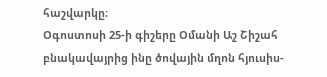հաշվարկը։
Օգոստոսի 25-ի գիշերը Օմանի Աշ Շիշահ բնակավայրից ինը ծովային մղոն հյուսիս-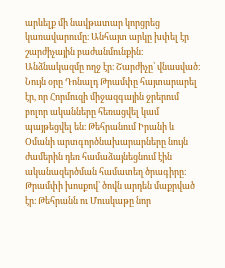արևելք մի նավթատար կորցրեց կառավարումը։ Անհայտ արկը խփել էր շարժիչային բաժանմունքին։ Անձնակազմը ողջ էր։ Շարժիչը՝ վնասված։ Նույն օրը Դոնալդ Թրամփը հայտարարել էր, որ Հորմուզի միջազգային ջրերում բոլոր ականները հեռացվել կամ պայթեցվել են։ Թեհրանում Իրանի և Օմանի արտգործնախարարները նույն ժամերին դեռ համաձայնեցնում էին ականազերծման համատեղ ծրագիրը։ Թրամփի խոսքով՝ ծովն արդեն մաքրված էր։ Թեհրանն ու Մուսկաթը նոր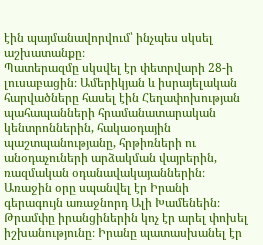էին պայմանավորվում՝ ինչպես սկսել աշխատանքը։
Պատերազմը սկսվել էր փետրվարի 28-ի լուսաբացին։ Ամերիկյան և իսրայելական հարվածները հասել էին Հեղափոխության պահապանների հրամանատարական կենտրոններին, հակաօդային պաշտպանությանը, հրթիռների ու անօդաչուների արձակման վայրերին, ռազմական օդանավակայաններին։ Առաջին օրը սպանվել էր Իրանի գերագույն առաջնորդ Ալի Խամենեին։ Թրամփը իրանցիներին կոչ էր արել փոխել իշխանությունը։ Իրանը պատասխանել էր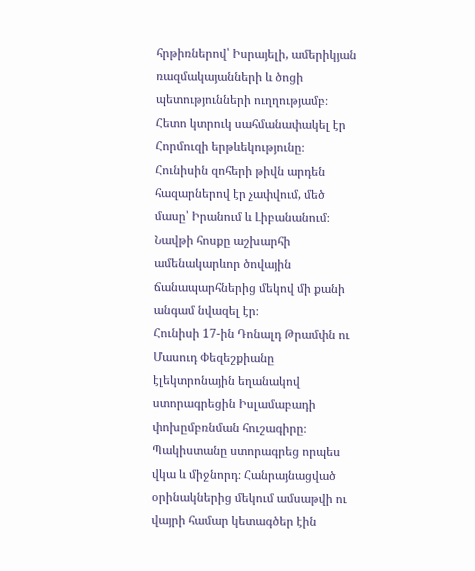հրթիռներով՝ Իսրայելի, ամերիկյան ռազմակայանների և ծոցի պետությունների ուղղությամբ։ Հետո կտրուկ սահմանափակել էր Հորմուզի երթևեկությունը։ Հունիսին զոհերի թիվն արդեն հազարներով էր չափվում, մեծ մասը՝ Իրանում և Լիբանանում։ Նավթի հոսքը աշխարհի ամենակարևոր ծովային ճանապարհներից մեկով մի քանի անգամ նվազել էր։
Հունիսի 17-ին Դոնալդ Թրամփն ու Մասուդ Փեզեշքիանը էլեկտրոնային եղանակով ստորագրեցին Իսլամաբադի փոխըմբռնման հուշագիրը։ Պակիստանը ստորագրեց որպես վկա և միջնորդ։ Հանրայնացված օրինակներից մեկում ամսաթվի ու վայրի համար կետագծեր էին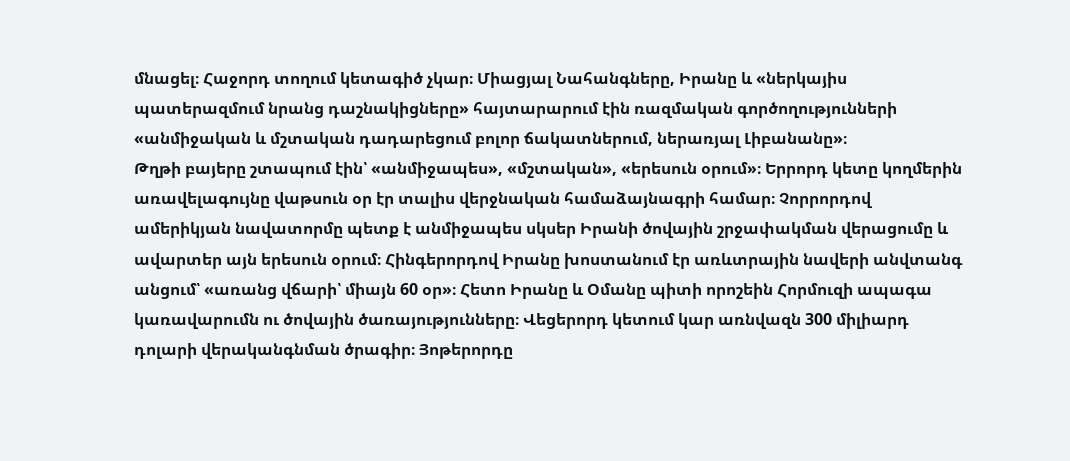մնացել։ Հաջորդ տողում կետագիծ չկար։ Միացյալ Նահանգները, Իրանը և «ներկայիս պատերազմում նրանց դաշնակիցները» հայտարարում էին ռազմական գործողությունների «անմիջական և մշտական դադարեցում բոլոր ճակատներում, ներառյալ Լիբանանը»։
Թղթի բայերը շտապում էին՝ «անմիջապես», «մշտական», «երեսուն օրում»։ Երրորդ կետը կողմերին առավելագույնը վաթսուն օր էր տալիս վերջնական համաձայնագրի համար։ Չորրորդով ամերիկյան նավատորմը պետք է անմիջապես սկսեր Իրանի ծովային շրջափակման վերացումը և ավարտեր այն երեսուն օրում։ Հինգերորդով Իրանը խոստանում էր առևտրային նավերի անվտանգ անցում՝ «առանց վճարի՝ միայն 60 օր»։ Հետո Իրանը և Օմանը պիտի որոշեին Հորմուզի ապագա կառավարումն ու ծովային ծառայությունները։ Վեցերորդ կետում կար առնվազն 300 միլիարդ դոլարի վերականգնման ծրագիր։ Յոթերորդը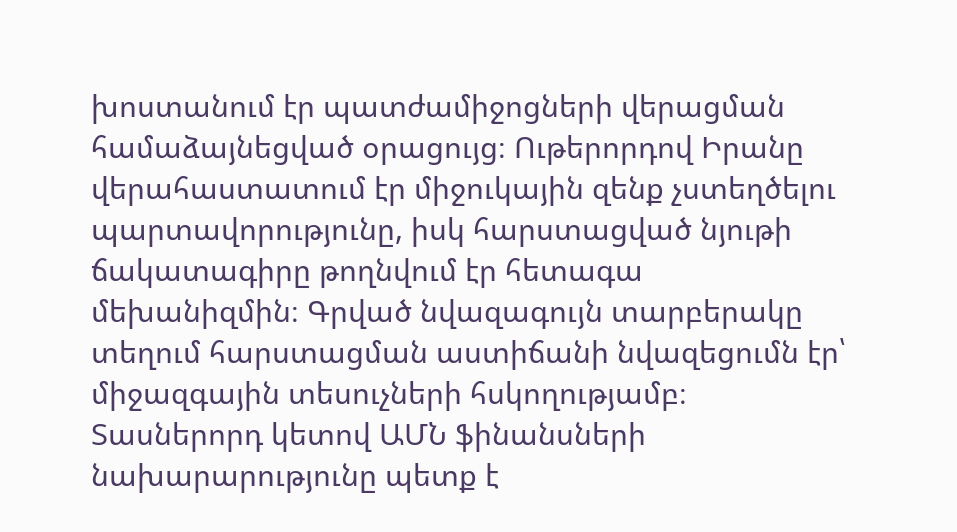խոստանում էր պատժամիջոցների վերացման համաձայնեցված օրացույց։ Ութերորդով Իրանը վերահաստատում էր միջուկային զենք չստեղծելու պարտավորությունը, իսկ հարստացված նյութի ճակատագիրը թողնվում էր հետագա մեխանիզմին։ Գրված նվազագույն տարբերակը տեղում հարստացման աստիճանի նվազեցումն էր՝ միջազգային տեսուչների հսկողությամբ։ Տասներորդ կետով ԱՄՆ ֆինանսների նախարարությունը պետք է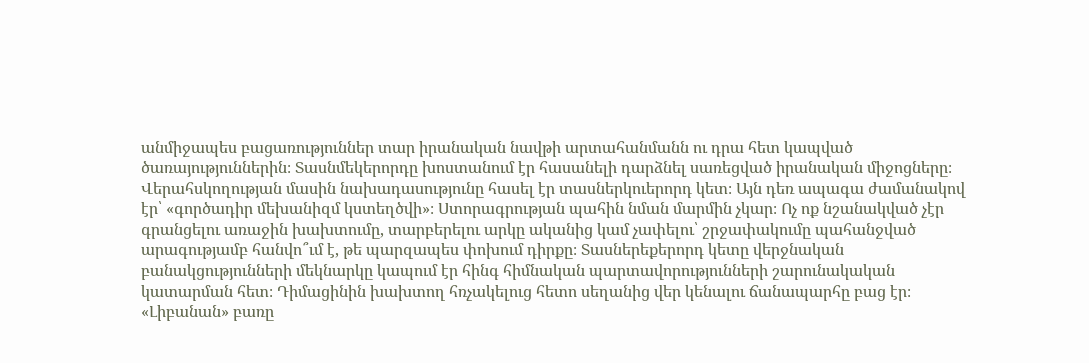անմիջապես բացառություններ տար իրանական նավթի արտահանմանն ու դրա հետ կապված ծառայություններին։ Տասնմեկերորդը խոստանում էր հասանելի դարձնել սառեցված իրանական միջոցները։
Վերահսկողության մասին նախադասությունը հասել էր տասներկուերորդ կետ։ Այն դեռ ապագա ժամանակով էր՝ «գործադիր մեխանիզմ կստեղծվի»։ Ստորագրության պահին նման մարմին չկար։ Ոչ ոք նշանակված չէր գրանցելու առաջին խախտումը, տարբերելու արկը ականից կամ չափելու՝ շրջափակումը պահանջված արագությամբ հանվո՞ւմ է, թե պարզապես փոխում դիրքը։ Տասներեքերորդ կետը վերջնական բանակցությունների մեկնարկը կապում էր հինգ հիմնական պարտավորությունների շարունակական կատարման հետ։ Դիմացինին խախտող հռչակելուց հետո սեղանից վեր կենալու ճանապարհը բաց էր։
«Լիբանան» բառը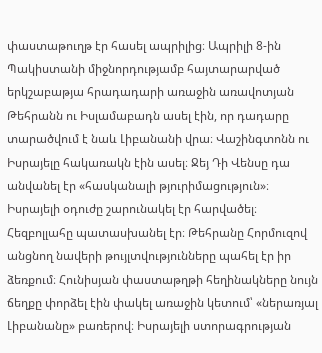փաստաթուղթ էր հասել ապրիլից։ Ապրիլի 8-ին Պակիստանի միջնորդությամբ հայտարարված երկշաբաթյա հրադադարի առաջին առավոտյան Թեհրանն ու Իսլամաբադն ասել էին, որ դադարը տարածվում է նաև Լիբանանի վրա։ Վաշինգտոնն ու Իսրայելը հակառակն էին ասել։ Ջեյ Դի Վենսը դա անվանել էր «հասկանալի թյուրիմացություն»։ Իսրայելի օդուժը շարունակել էր հարվածել։ Հեզբոլլահը պատասխանել էր։ Թեհրանը Հորմուզով անցնող նավերի թույլտվությունները պահել էր իր ձեռքում։ Հունիսյան փաստաթղթի հեղինակները նույն ճեղքը փորձել էին փակել առաջին կետում՝ «ներառյալ Լիբանանը» բառերով։ Իսրայելի ստորագրության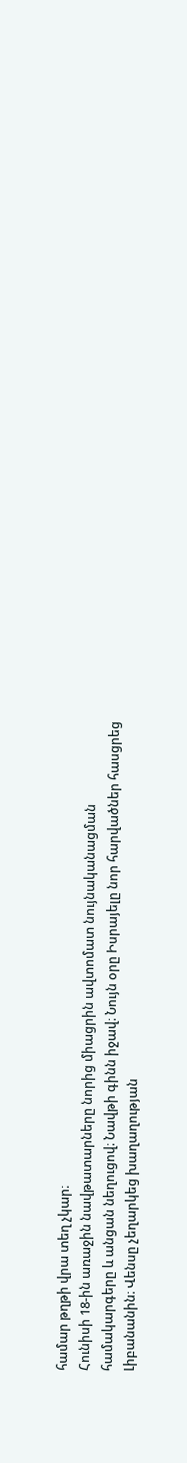համար թղթի վրա տեղ չկար։
Հունիսի 18-ին առաջին նավթատարները նորից միացրին ավտոմատ նույնականացման համակարգերը և անցան նեղուցով։ Նավթի գինն իջավ։ Նույն օրը Իսրայելը նոր հարվածներ հասցրեց Լիբանանին։ Վենսը չեղարկեց խաղաղության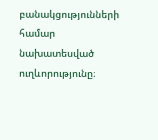բանակցությունների համար նախատեսված ուղևորությունը։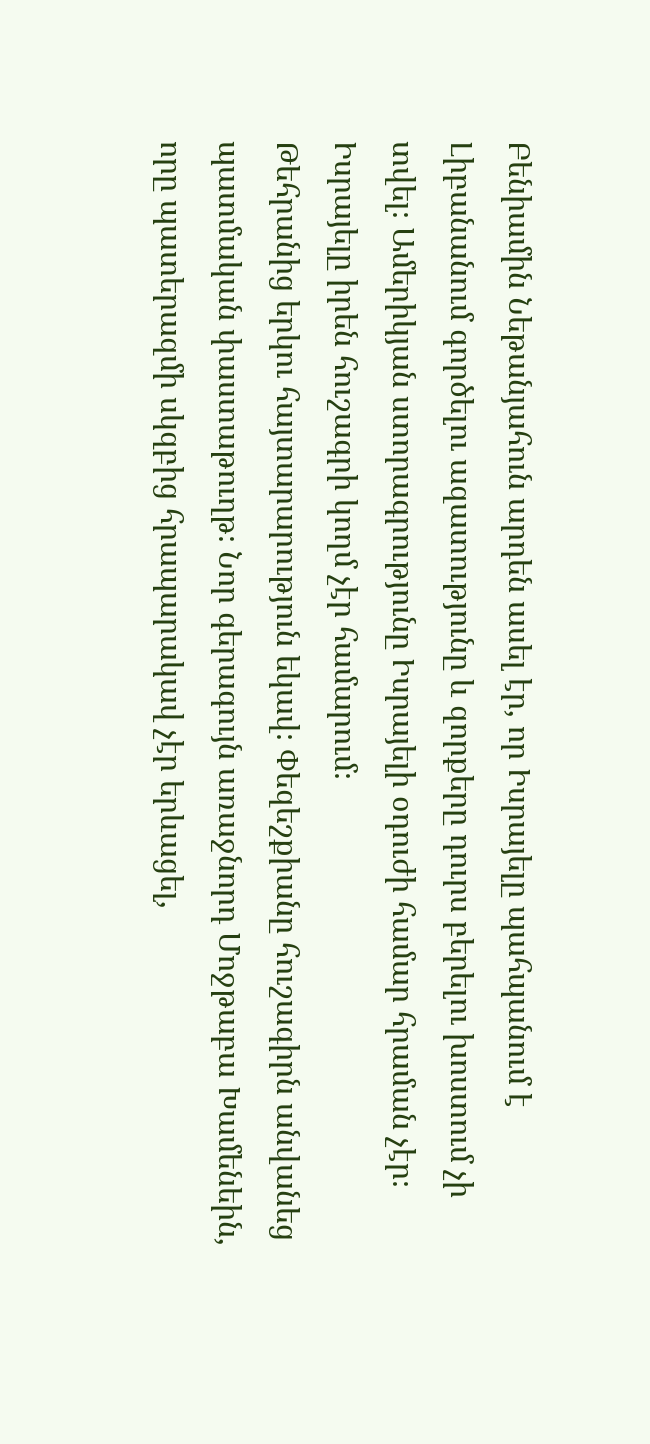Բենիամին Նեթանյահուն արդեն ասել էր, որ Իսրայելը պահպանում է Լիբանանում գործելու ազատությունը և զորքերը դուրս բերելու խոստում չի տվել։ Ամերիկյան ստորագրությունը Իսրայելի օդուժի համար հրաման չէր։ Իսրայելը իրեն հուշագրի կողմ չէր համարում։
Թեհրանից երկու հայտարարություն եկավ։ Փեզեշքիանը հուշագիրն անվանեց պատմական փաստաթուղթ։ Նոր գերագույն առաջնորդ Մոջթաբա Խամենեին, որը պատերազմի սկզբից հրապարակավ չէր երևացել,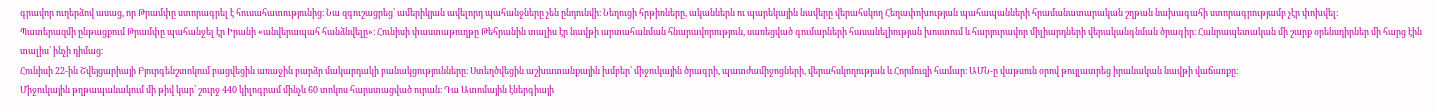գրավոր ուղերձով ասաց, որ Թրամփը ստորագրել է հուսահատությունից։ Նա զգուշացրեց՝ ամերիկյան ավելորդ պահանջները չեն ընդունվի։ Նեղուցի հրթիռները, ականներն ու պարեկային նավերը վերահսկող Հեղափոխության պահապանների հրամանատարական շղթան նախագահի ստորագրությամբ չէր փոխվել։
Պատերազմի ընթացքում Թրամփը պահանջել էր Իրանի «անվերապահ հանձնվելը»։ Հունիսի փաստաթուղթը Թեհրանին տալիս էր նավթի արտահանման հնարավորություն, սառեցված գումարների հասանելիության խոստում և հարյուրավոր միլիարդների վերականգնման ծրագիր։ Հանրապետական մի շարք օրենսդիրներ մի հարց էին տալիս՝ ինչի դիմաց։
Հունիսի 22-ին Շվեյցարիայի Բյուրգենշտոկում բացվեցին առաջին բարձր մակարդակի բանակցությունները։ Ստեղծվեցին աշխատանքային խմբեր՝ միջուկային ծրագրի, պատժամիջոցների, վերահսկողության և Հորմուզի համար։ ԱՄՆ-ը վաթսուն օրով թույլատրեց իրանական նավթի վաճառքը։
Միջուկային թղթապանակում մի թիվ կար՝ շուրջ 440 կիլոգրամ մինչև 60 տոկոս հարստացված ուրան։ Դա Ատոմային էներգիայի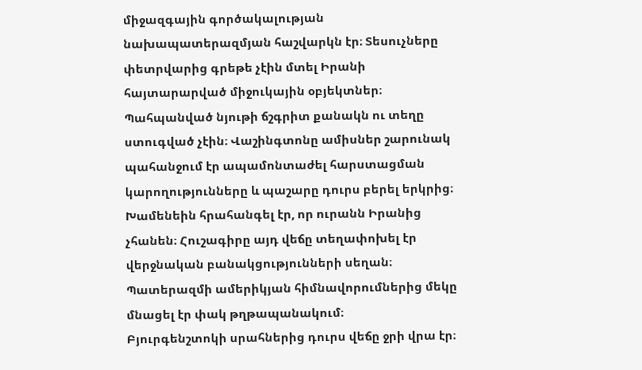միջազգային գործակալության նախապատերազմյան հաշվարկն էր։ Տեսուչները փետրվարից գրեթե չէին մտել Իրանի հայտարարված միջուկային օբյեկտներ։ Պահպանված նյութի ճշգրիտ քանակն ու տեղը ստուգված չէին։ Վաշինգտոնը ամիսներ շարունակ պահանջում էր ապամոնտաժել հարստացման կարողությունները և պաշարը դուրս բերել երկրից։ Խամենեին հրահանգել էր, որ ուրանն Իրանից չհանեն։ Հուշագիրը այդ վեճը տեղափոխել էր վերջնական բանակցությունների սեղան։ Պատերազմի ամերիկյան հիմնավորումներից մեկը մնացել էր փակ թղթապանակում։
Բյուրգենշտոկի սրահներից դուրս վեճը ջրի վրա էր։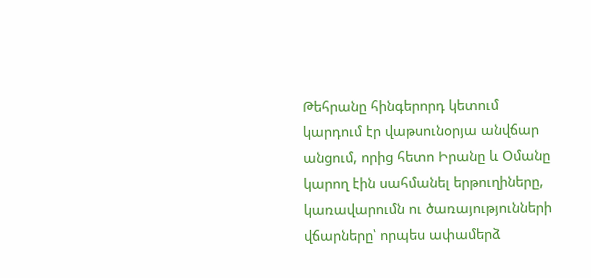Թեհրանը հինգերորդ կետում կարդում էր վաթսունօրյա անվճար անցում, որից հետո Իրանը և Օմանը կարող էին սահմանել երթուղիները, կառավարումն ու ծառայությունների վճարները՝ որպես ափամերձ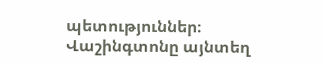պետություններ։ Վաշինգտոնը այնտեղ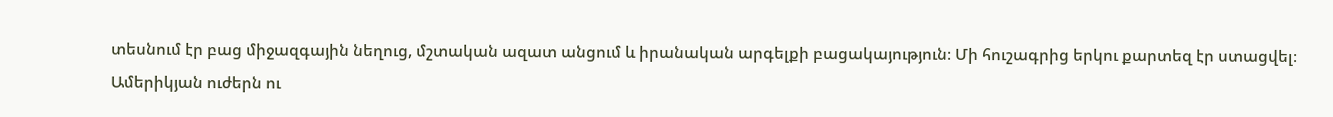տեսնում էր բաց միջազգային նեղուց, մշտական ազատ անցում և իրանական արգելքի բացակայություն։ Մի հուշագրից երկու քարտեզ էր ստացվել։ Ամերիկյան ուժերն ու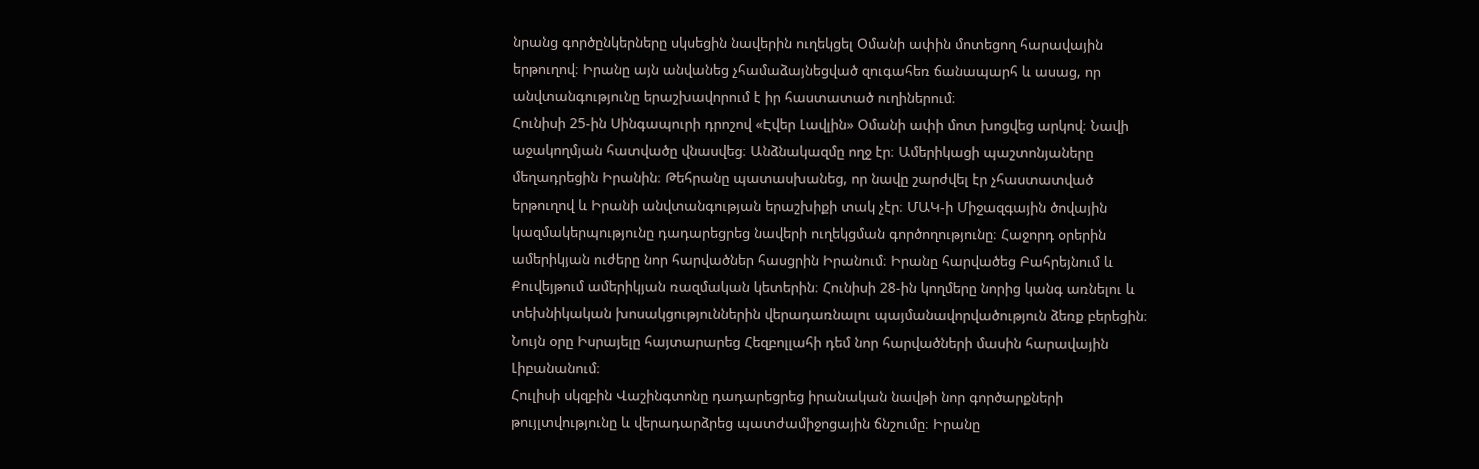նրանց գործընկերները սկսեցին նավերին ուղեկցել Օմանի ափին մոտեցող հարավային երթուղով։ Իրանը այն անվանեց չհամաձայնեցված զուգահեռ ճանապարհ և ասաց, որ անվտանգությունը երաշխավորում է իր հաստատած ուղիներում։
Հունիսի 25-ին Սինգապուրի դրոշով «Էվեր Լավլին» Օմանի ափի մոտ խոցվեց արկով։ Նավի աջակողմյան հատվածը վնասվեց։ Անձնակազմը ողջ էր։ Ամերիկացի պաշտոնյաները մեղադրեցին Իրանին։ Թեհրանը պատասխանեց, որ նավը շարժվել էր չհաստատված երթուղով և Իրանի անվտանգության երաշխիքի տակ չէր։ ՄԱԿ-ի Միջազգային ծովային կազմակերպությունը դադարեցրեց նավերի ուղեկցման գործողությունը։ Հաջորդ օրերին ամերիկյան ուժերը նոր հարվածներ հասցրին Իրանում։ Իրանը հարվածեց Բահրեյնում և Քուվեյթում ամերիկյան ռազմական կետերին։ Հունիսի 28-ին կողմերը նորից կանգ առնելու և տեխնիկական խոսակցություններին վերադառնալու պայմանավորվածություն ձեռք բերեցին։ Նույն օրը Իսրայելը հայտարարեց Հեզբոլլահի դեմ նոր հարվածների մասին հարավային Լիբանանում։
Հուլիսի սկզբին Վաշինգտոնը դադարեցրեց իրանական նավթի նոր գործարքների թույլտվությունը և վերադարձրեց պատժամիջոցային ճնշումը։ Իրանը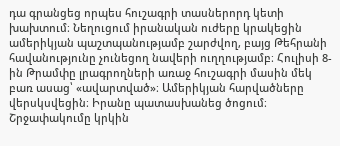դա գրանցեց որպես հուշագրի տասներորդ կետի խախտում։ Նեղուցում իրանական ուժերը կրակեցին ամերիկյան պաշտպանությամբ շարժվող, բայց Թեհրանի հավանությունը չունեցող նավերի ուղղությամբ։ Հուլիսի 8-ին Թրամփը լրագրողների առաջ հուշագրի մասին մեկ բառ ասաց՝ «ավարտված»։ Ամերիկյան հարվածները վերսկսվեցին։ Իրանը պատասխանեց ծոցում։ Շրջափակումը կրկին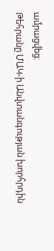ամրացվեց։
Թեհրանը ՄԱԿ-ի Անվտանգության խորհրդին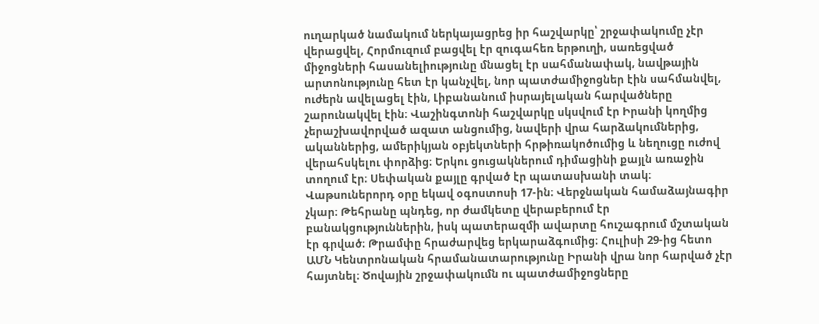ուղարկած նամակում ներկայացրեց իր հաշվարկը՝ շրջափակումը չէր վերացվել, Հորմուզում բացվել էր զուգահեռ երթուղի, սառեցված միջոցների հասանելիությունը մնացել էր սահմանափակ, նավթային արտոնությունը հետ էր կանչվել, նոր պատժամիջոցներ էին սահմանվել, ուժերն ավելացել էին, Լիբանանում իսրայելական հարվածները շարունակվել էին։ Վաշինգտոնի հաշվարկը սկսվում էր Իրանի կողմից չերաշխավորված ազատ անցումից, նավերի վրա հարձակումներից, ականներից, ամերիկյան օբյեկտների հրթիռակոծումից և նեղուցը ուժով վերահսկելու փորձից։ Երկու ցուցակներում դիմացինի քայլն առաջին տողում էր։ Սեփական քայլը գրված էր պատասխանի տակ։
Վաթսուներորդ օրը եկավ օգոստոսի 17-ին։ Վերջնական համաձայնագիր չկար։ Թեհրանը պնդեց, որ ժամկետը վերաբերում էր բանակցություններին, իսկ պատերազմի ավարտը հուշագրում մշտական էր գրված։ Թրամփը հրաժարվեց երկարաձգումից։ Հուլիսի 29-ից հետո ԱՄՆ Կենտրոնական հրամանատարությունը Իրանի վրա նոր հարված չէր հայտնել։ Ծովային շրջափակումն ու պատժամիջոցները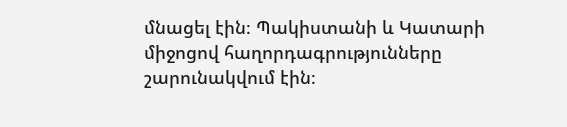մնացել էին։ Պակիստանի և Կատարի միջոցով հաղորդագրությունները շարունակվում էին։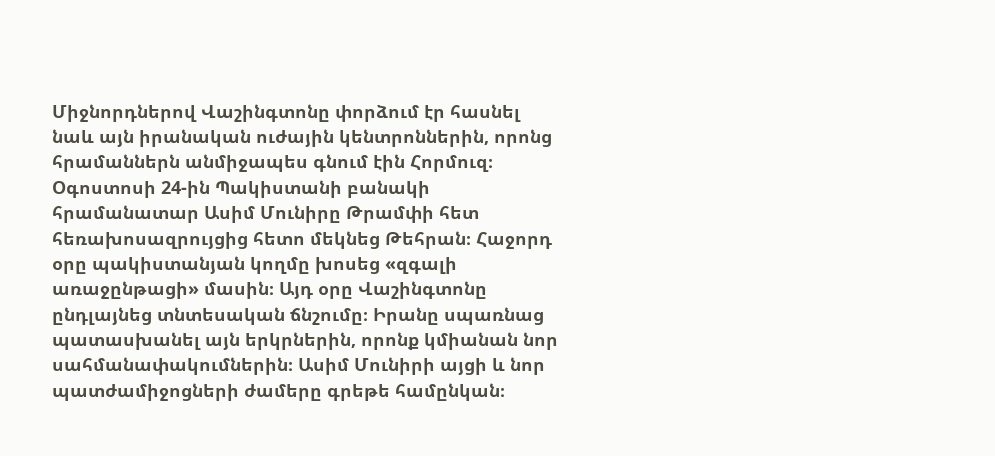Միջնորդներով Վաշինգտոնը փորձում էր հասնել նաև այն իրանական ուժային կենտրոններին, որոնց հրամաններն անմիջապես գնում էին Հորմուզ։
Օգոստոսի 24-ին Պակիստանի բանակի հրամանատար Ասիմ Մունիրը Թրամփի հետ հեռախոսազրույցից հետո մեկնեց Թեհրան։ Հաջորդ օրը պակիստանյան կողմը խոսեց «զգալի առաջընթացի» մասին։ Այդ օրը Վաշինգտոնը ընդլայնեց տնտեսական ճնշումը։ Իրանը սպառնաց պատասխանել այն երկրներին, որոնք կմիանան նոր սահմանափակումներին։ Ասիմ Մունիրի այցի և նոր պատժամիջոցների ժամերը գրեթե համընկան։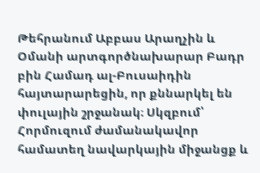Թեհրանում Աբբաս Արաղչին և Օմանի արտգործնախարար Բադր բին Համադ ալ-Բուսաիդին հայտարարեցին, որ քննարկել են փուլային շրջանակ։ Սկզբում՝ Հորմուզում ժամանակավոր համատեղ նավարկային միջանցք և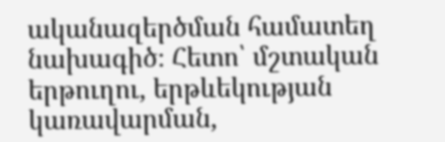ականազերծման համատեղ նախագիծ։ Հետո՝ մշտական երթուղու, երթևեկության կառավարման,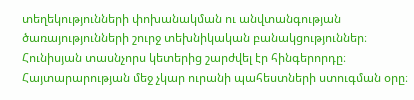տեղեկությունների փոխանակման ու անվտանգության ծառայությունների շուրջ տեխնիկական բանակցություններ։ Հունիսյան տասնչորս կետերից շարժվել էր հինգերորդը։ Հայտարարության մեջ չկար ուրանի պահեստների ստուգման օրը։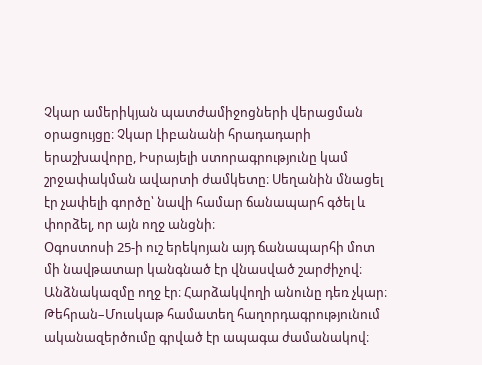Չկար ամերիկյան պատժամիջոցների վերացման օրացույցը։ Չկար Լիբանանի հրադադարի երաշխավորը, Իսրայելի ստորագրությունը կամ շրջափակման ավարտի ժամկետը։ Սեղանին մնացել էր չափելի գործը՝ նավի համար ճանապարհ գծել և փորձել, որ այն ողջ անցնի։
Օգոստոսի 25-ի ուշ երեկոյան այդ ճանապարհի մոտ մի նավթատար կանգնած էր վնասված շարժիչով։ Անձնակազմը ողջ էր։ Հարձակվողի անունը դեռ չկար։ Թեհրան–Մուսկաթ համատեղ հաղորդագրությունում ականազերծումը գրված էր ապագա ժամանակով։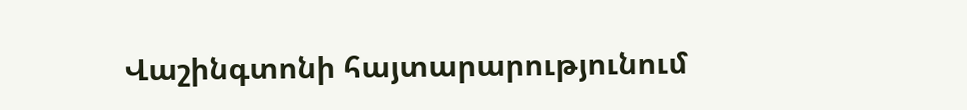Վաշինգտոնի հայտարարությունում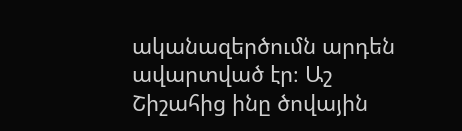ականազերծումն արդեն ավարտված էր։ Աշ Շիշահից ինը ծովային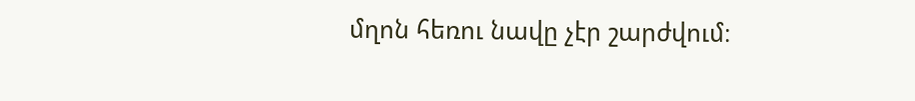մղոն հեռու նավը չէր շարժվում։